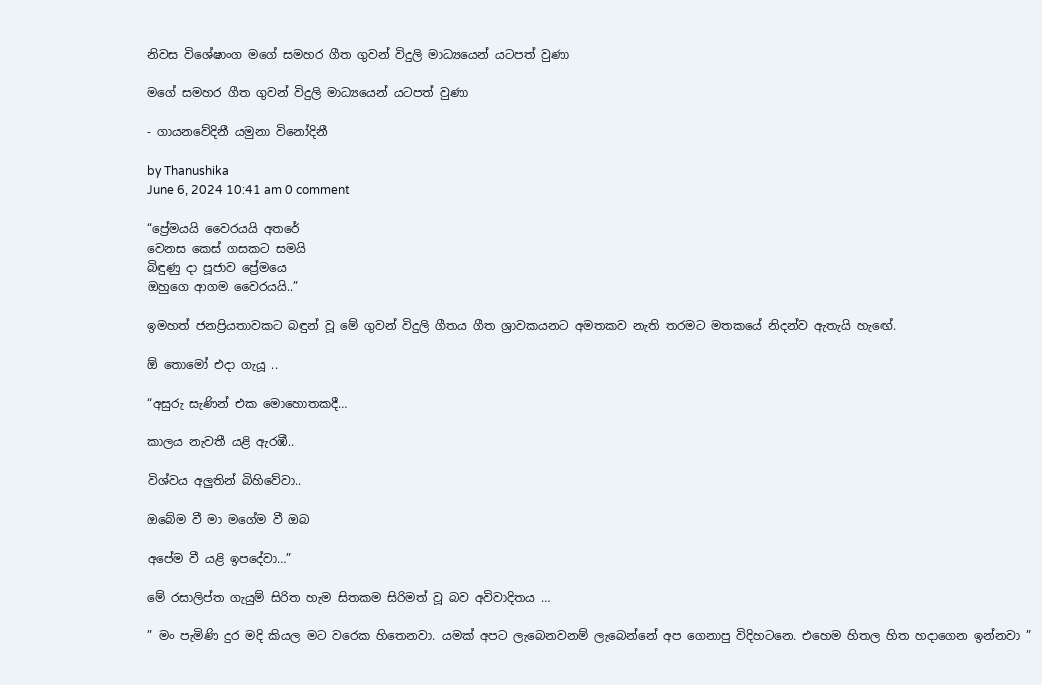නිවස විශේෂාංග මගේ සමහර ගීත ගුවන් විදුලි මාධ්‍යයෙන් යටපත් වුණා

මගේ සමහර ගීත ගුවන් විදුලි මාධ්‍යයෙන් යටපත් වුණා

- ගායනවේදිනී යමුනා විනෝදිනී

by Thanushika
June 6, 2024 10:41 am 0 comment

“ප්‍රේමයයි වෛරයයි අතරේ
වෙනස කෙස් ගසකට සමයි
බිඳුණු දා පූජාව ප්‍රේමයෙ
ඔහුගෙ ආගම වෛරයයි..”

ඉමහත් ජනප්‍රියතාවකට බඳුන් වූ මේ ගුවන් විදුලි ගීතය ගීත ශ්‍රාවකයනට අමතකව නැති තරමට මතකයේ නිදන්ව ඇතැයි හැඟේ.

ඕ තොමෝ එදා ගැයූ ..

“අසුරු සැණින් එක මොහොතකදී…

කාලය නැවතී යළි ඇරඹී..

විශ්වය අලුතින් බිහිවේවා..

ඔබේම වී මා මගේම වී ඔබ

අපේම වී යළි ඉපදේවා…”

මේ රසාලිප්ත ගැයුම් සිරිත හැම සිතකම සිරිමත් වූ බව අවිවාදිතය …

” මං පැමිණි දුර මදි කියල මට වරෙක හිතෙනවා. යමක් අපට ලැබෙනවනම් ලැබෙන්නේ අප ගෙනාපු විදිහටනෙ. එහෙම හිතල හිත හදාගෙන ඉන්නවා ”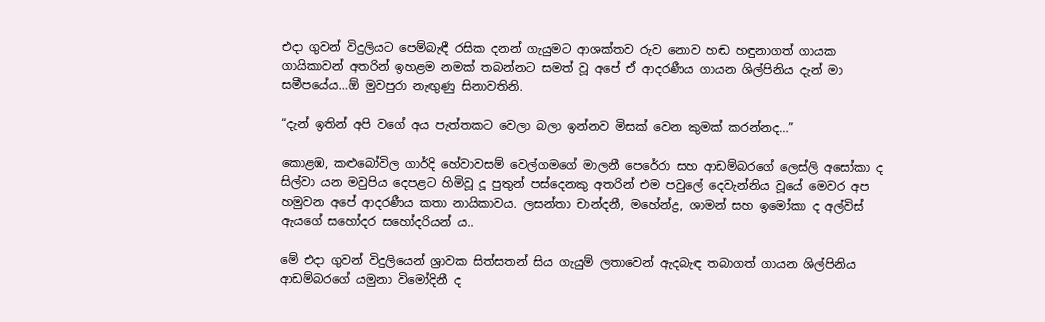එදා ගුවන් විදුලියට පෙම්බැඳී රසික දනන් ගැයුමට ආශක්තව රුව නොව හඬ හඳුනාගත් ගායක ගායිකාවන් අතරින් ඉහළම නමක් තබන්නට සමත් වූ අපේ ඒ ආදරණීය ගායන ශිල්පිනිය දැන් මා සමීපයේය…ඕ මුවපුරා නැඟුණු සිනාවතිනි.

“දැන් ඉතින් අපි වගේ අය පැත්තකට වෙලා බලා ඉන්නව මිසක් වෙන කුමක් කරන්නද…”

කොළඹ, කළුබෝවිල ගාර්දි හේවාවසම් වෙල්ගමගේ මාලනී පෙරේරා සහ ආඩම්බරගේ ලෙස්ලි අසෝකා ද සිල්වා යන මවුපිය දෙපළට හිමිවූ දූ පුතුන් පස්දෙනකු අතරින් එම පවුලේ දෙවැන්නිය වූයේ මෙවර අප හමුවන අපේ ආදරණීය කතා නායිකාවය. ලසන්තා චාන්දනී, මහේන්ද්‍ර, ශාමන් සහ ඉමෝකා ද අල්විස් ඇයගේ සහෝදර සහෝදරියන් ය..

මේ එදා ගුවන් විදුලියෙන් ශ්‍රාවක සිත්සතන් සිය ගැයුම් ලතාවෙන් ඇදබැඳ තබාගත් ගායන ශිල්පිනිය ආඩම්බරගේ යමුනා විමෝදිනී ද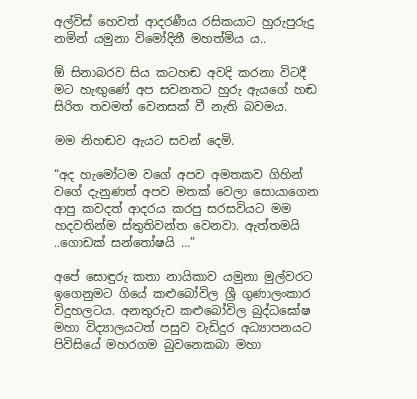අල්විස් හෙවත් ආදරණීය රසිකයාට හුරුපුරුදු නමින් යමුනා විමෝදිනී මහත්මිය ය..

ඕ සිනාබරව සිය කටහඬ අවදි කරනා විටදී මට හැඟුණේ අප සවනතට හුරු ඇයගේ හඬ සිරිත තවමත් වෙනසක් වී නැති බවමය.

මම නිහඬව ඇයට සවන් දෙමි.

“අද හැමෝටම වගේ අපව අමතකව ගිහින් වගේ දැනුණත් අපව මතක් වෙලා සොයාගෙන ආපු කවදත් ආදරය කරපු සරසවියට මම හදවතින්ම ස්තුතිවන්ත වෙනවා. ඇත්තමයි ..ගොඩක් සන්තෝෂයි …”

අපේ සොඳුරු කතා නායිකාව යමුනා මුල්වරට ඉගෙනුමට ගියේ කළුබෝවිල ශ්‍රී ගුණාලංකාර විදුහලටය. අනතුරුව කළුබෝවිල බුද්ධඝෝෂ මහා විද්‍යාලයටත් පසුව වැඩිදුර අධ්‍යාපනයට පිවිසියේ මහරගම බුවනෙකබා මහා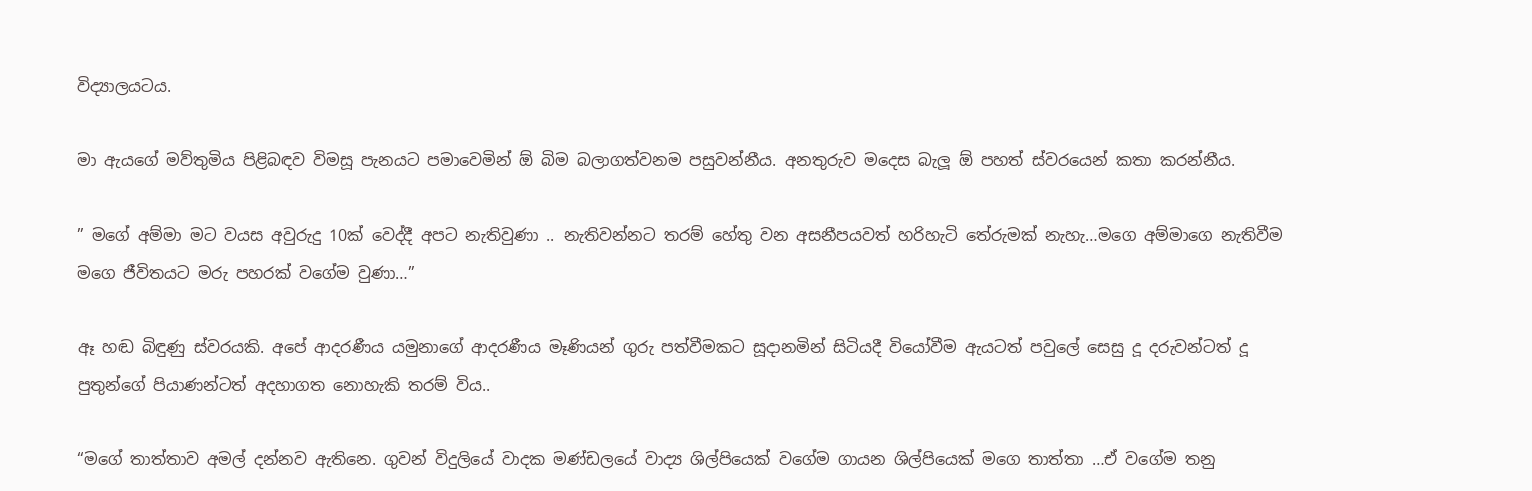විද්‍යාලයටය.

මා ඇයගේ මව්තුමිය පිළිබඳව විමසූ පැනයට පමාවෙමින් ඕ බිම බලාගත්වනම පසුවන්නීය. අනතුරුව මදෙස බැලූ ඕ පහත් ස්වරයෙන් කතා කරන්නීය.

” මගේ අම්මා මට වයස අවුරුදු 10ක් වෙද්දී අපට නැතිවුණා .. නැතිවන්නට තරම් හේතු වන අසනීපයවත් හරිහැටි තේරුමක් නැහැ…මගෙ අම්මාගෙ නැතිවීම මගෙ ජීවිතයට මරු පහරක් වගේම වුණා…”

ඈ හඬ බිඳුණු ස්වරයකි. අපේ ආදරණීය යමුනාගේ ආදරණීය මෑණියන් ගුරු පත්වීමකට සූදානමින් සිටියදී වියෝවීම ඇයටත් පවුලේ සෙසු දූ දරුවන්ටත් දූ පුතුන්ගේ පියාණන්ටත් අදහාගත නොහැකි තරම් විය..

“මගේ තාත්තාව අමල් දන්නව ඇතිනෙ. ගුවන් විදුලියේ වාදක මණ්ඩලයේ වාද්‍ය ශිල්පියෙක් වගේම ගායන ශිල්පියෙක් මගෙ තාත්තා …ඒ වගේම තනු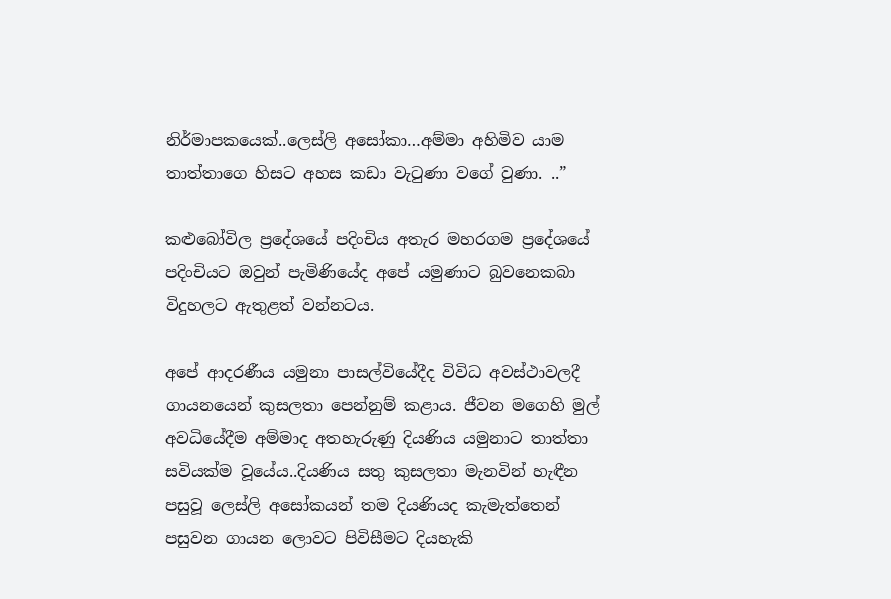නිර්මාපකයෙක්..ලෙස්ලි අසෝකා…අම්මා අහිමිව යාම තාත්තාගෙ හිසට අහස කඩා වැටුණා වගේ වුණා. ..”

කළුබෝවිල ප්‍රදේශයේ පදිංචිය අතැර මහරගම ප්‍රදේශයේ පදිංචියට ඔවුන් පැමිණියේද අපේ යමුණාට බුවනෙකබා විදුහලට ඇතුළත් වන්නටය.

අපේ ආදරණීය යමුනා පාසල්වියේදීද විවිධ අවස්ථාවලදී ගායනයෙන් කුසලතා පෙන්නුම් කළාය. ජීවන මගෙහි මුල් අවධියේදීම අම්මාද අතහැරුණු දියණිය යමුනාට තාත්තා සවියක්ම වූයේය..දියණිය සතු කුසලතා මැනවින් හැඳීන පසුවූ ලෙස්ලි අසෝකයන් තම දියණියද කැමැත්තෙන් පසුවන ගායන ලොවට පිවිසීමට දියහැකි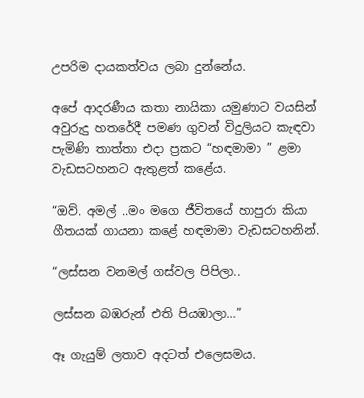උපරිම දායකත්වය ලබා දුන්නේය.

අපේ ආදරණීය කතා නායිකා යමුණාට වයසින් අවුරුදු හතරේදී පමණ ගුවන් විදුලියට කැඳවා පැමිණි තාත්තා එදා ප්‍රකට “හඳමාමා ” ළමා වැඩසටහනට ඇතුළත් කළේය.

“ඔව්. අමල් ..මං මගෙ ජීවිතයේ හාපුරා කියා ගීතයක් ගායනා කළේ හඳමාමා වැඩසටහනින්.

“ලස්සන වනමල් ගස්වල පිපිලා..

ලස්සන බඹරුන් එති පියඹාලා…”

ඈ ගැයුම් ලතාව අදටත් එලෙසමය.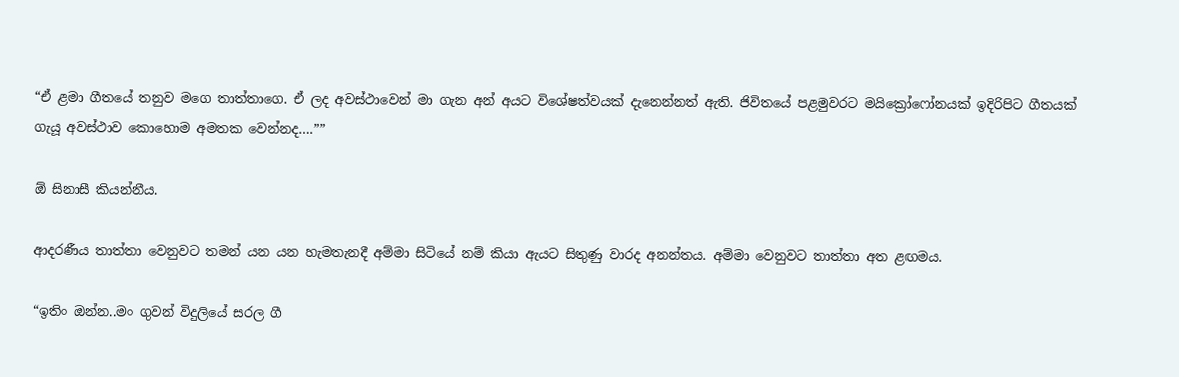“ඒ ළමා ගීතයේ තනුව මගෙ තාත්තාගෙ. ඒ ලද අවස්ථාවෙන් මා ගැන අන් අයට විශේෂත්වයක් දැනෙන්නත් ඇති. ජිවිතයේ පළමුවරට මයික්‍රෝෆෝනයක් ඉදිරිපිට ගීතයක් ගැයූ අවස්ථාව කොහොම අමතක වෙන්නද….””

ඕ සිනාසී කියන්නීය.

ආදරණීය තාත්තා වෙනුවට තමන් යන යන හැමතැනදී අම්මා සිටියේ නම් කියා ඇයට සිතුණු වාරද අනන්තය. අම්මා වෙනුවට තාත්තා අත ළඟමය.

“ඉතිං ඔන්න..මං ගුවන් විදුලියේ සරල ගී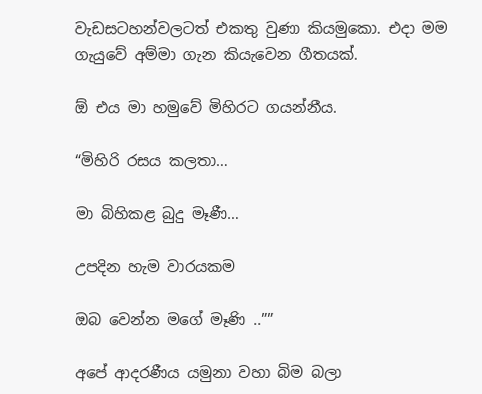වැඩසටහන්වලටත් එකතු වුණා කියමුකො. එදා මම ගැයුවේ අම්මා ගැන කියැවෙන ගීතයක්.

ඕ එය මා හමුවේ මිහිරට ගයන්නීය.

“මිහිරි රසය කලතා…

මා බිහිකළ බුදු මෑණී…

උපදින හැම වාරයකම

ඔබ වෙන්න මගේ මෑණි ..””

අපේ ආදරණීය යමුනා වහා බිම බලා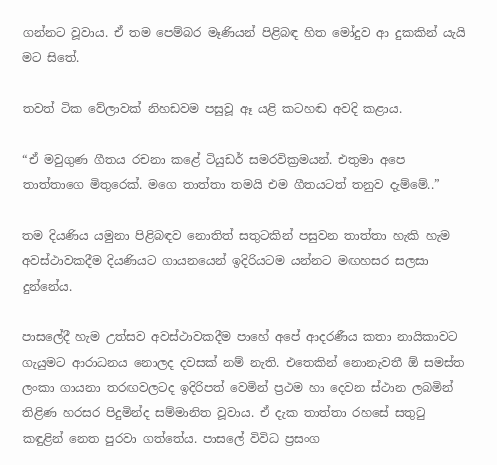ගන්නට වූවාය. ඒ තම පෙම්බර මෑණියන් පිළිබඳ හිත මෝදුව ආ දුකකින් යැයි මට සිතේ.

තවත් ටික වේලාවක් නිහඩවම පසුවූ ඈ යළි කටහඬ අවදි කළාය.

“ඒ මවුගුණ ගීතය රචනා කළේ ටියුඩර් සමරවික්‍රමයන්. එතුමා අපෙ තාත්තාගෙ මිතුරෙක්. මගෙ තාත්තා තමයි එම ගීතයටත් තනුව දැම්මේ..”

තම දියණිය යමුනා පිළිබඳව නොතිත් සතුටකින් පසුවන තාත්තා හැකි හැම අවස්ථාවකදීම දියණියට ගායනයෙන් ඉදිරියටම යන්නට මඟහසර සලසා දුන්නේය.

පාසලේදී හැම උත්සව අවස්ථාවකදීම පාහේ අපේ ආදරණීය කතා නායිකාවට ගැයුමට ආරාධනය නොලද දවසක් නම් නැති. එතෙකින් නොනැවතී ඕ සමස්ත ලංකා ගායනා තරඟවලටද ඉදිරිපත් වෙමින් ප්‍රථම හා දෙවන ස්ථාන ලබමින් තිළිණ හරසර පිදුමින්ද සම්මානිත වූවාය. ඒ දැක තාත්තා රහසේ සතුටු කඳුළින් නෙත පුරවා ගත්තේය. පාසලේ විවිධ ප්‍රසංග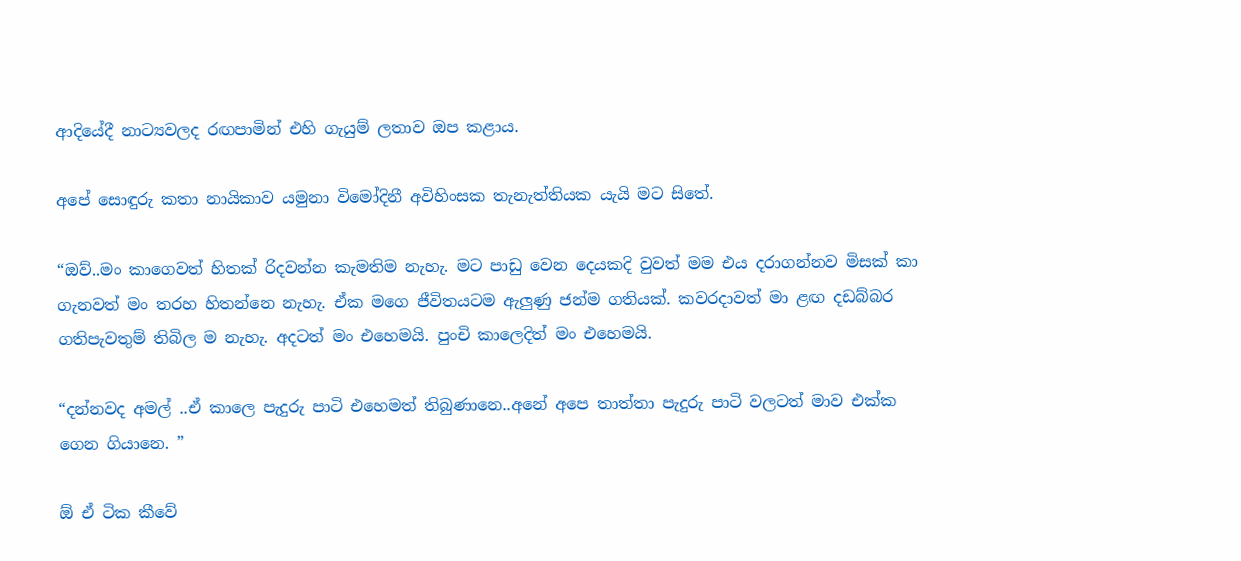ආදියේදී නාට්‍යවලද රඟපාමින් එහි ගැයුම් ලතාව ඔප කළාය.

අපේ සොඳුරු කතා නායිකාව යමුනා විමෝදිනී අවිහිංසක තැනැත්තියක යැයි මට සිතේ.

“ඔව්..මං කාගෙවත් හිතක් රිදවන්න කැමතිම නැහැ. මට පාඩු වෙන දෙයකදි වුවත් මම එය දරාගන්නව මිසක් කා ගැනවත් මං තරහ හිතන්නෙ නැහැ. ඒක මගෙ ජීවිතයටම ඇලුණු ජන්ම ගතියක්. කවරදාවත් මා ළඟ දඩබ්බර ගතිපැවතුම් තිබිල ම නැහැ. අදටත් මං එහෙමයි. පුංචි කාලෙදිත් මං එහෙමයි.

“දන්නවද අමල් ..ඒ කාලෙ පැදුරු පාටි එහෙමත් තිබුණානෙ..අනේ අපෙ තාත්තා පැදුරු පාටි වලටත් මාව එක්ක ගෙන ගියානෙ. ”

ඕ ඒ ටික කීවේ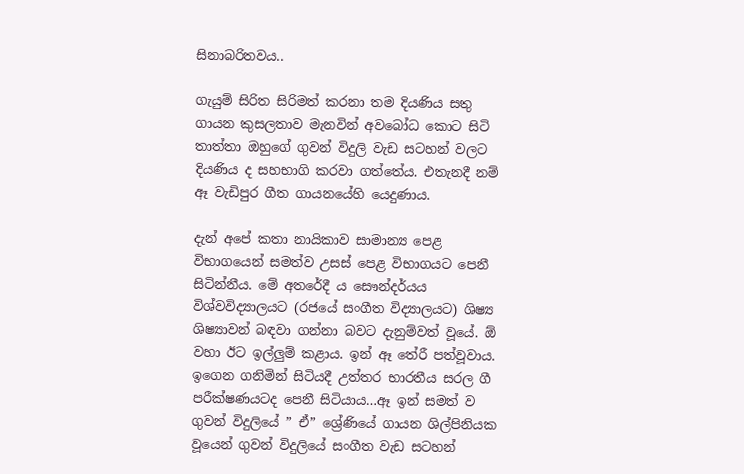සිනාබරිතවය..

ගැයුම් සිරිත සිරිමත් කරනා තම දියණිය සතු ගායන කුසලතාව මැනවින් අවබෝධ කොට සිටි තාත්තා ඔහුගේ ගුවන් විදුලි වැඩ සටහන් වලට දියණිය ද සහභාගි කරවා ගත්තේය. එතැනදී නම් ඈ වැඩිපුර ගීත ගායනයේහි යෙදුණාය.

දැන් අපේ කතා නායිකාව සාමාන්‍ය පෙළ විභාගයෙන් සමත්ව උසස් පෙළ විභාගයට පෙනී සිටින්නීය. මේ අතරේදී ය සෞන්දර්යය විශ්වවිද්‍යාලයට (රජයේ සංගීත විද්‍යාලයට) ශිෂ්‍ය ශිෂ්‍යාවන් බඳවා ගන්නා බවට දැනුම්වත් වූයේ. ඕ වහා ඊට ඉල්ලුම් කළාය. ඉන් ඈ තේරී පත්වූවාය. ඉගෙන ගනිමින් සිටියදී උත්තර භාරතීය සරල ගී පරීක්ෂණයටද පෙනී සිටියාය…ඈ ඉන් සමත් ව ගුවන් විදුලියේ ” ඒ” ශ්‍රේණියේ ගායන ශිල්පිනියක වූයෙන් ගුවන් විදුලියේ සංගීත වැඩ සටහන්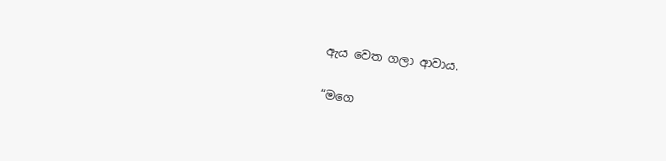ඇය වෙත ගලා ආවාය.

“මගෙ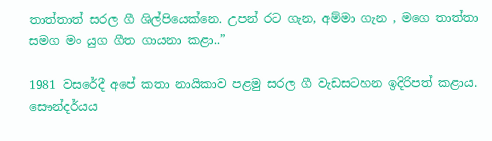තාත්තාත් සරල ගී ශිල්පියෙක්නෙ. උපන් රට ගැන, අම්මා ගැන , මගෙ තාත්තා සමග මං යුග ගීත ගායනා කළා..”

1981 වසරේදී අපේ කතා නායිකාව පළමු සරල ගී වැඩසටහන ඉදිරිපත් කළාය. සෞන්දර්යය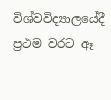විශ්වවිද්‍යාලයේදී ප්‍රථම වරට ඈ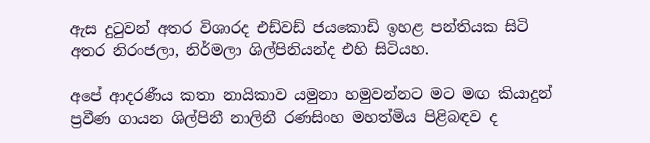ඇස දුටුවන් අතර විශාරද එඩ්වඩ් ජයකොඩි ඉහළ පන්තියක සිටි අතර නිරංජලා, නිර්මලා ශිල්පිනියන්ද එහි සිටියහ.

අපේ ආදරණීය කතා නායිකාව යමුනා හමුවන්නට මට මඟ කියාදුන් ප්‍රවීණ ගායන ශිල්පිනී නාලිනී රණසිංහ මහත්මිය පිළිබඳව ද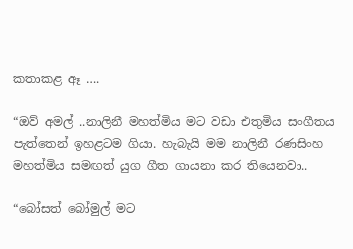කතාකළ ඈ ….

“ඔව් අමල් ..නාලිනී මහත්මිය මට වඩා එතුමිය සංගීතය පැත්තෙන් ඉහළටම ගියා. හැබැයි මම නාලිනී රණසිංහ මහත්මිය සමඟත් යුග ගීත ගායනා කර තියෙනවා..

“බෝසත් බෝමුල් මට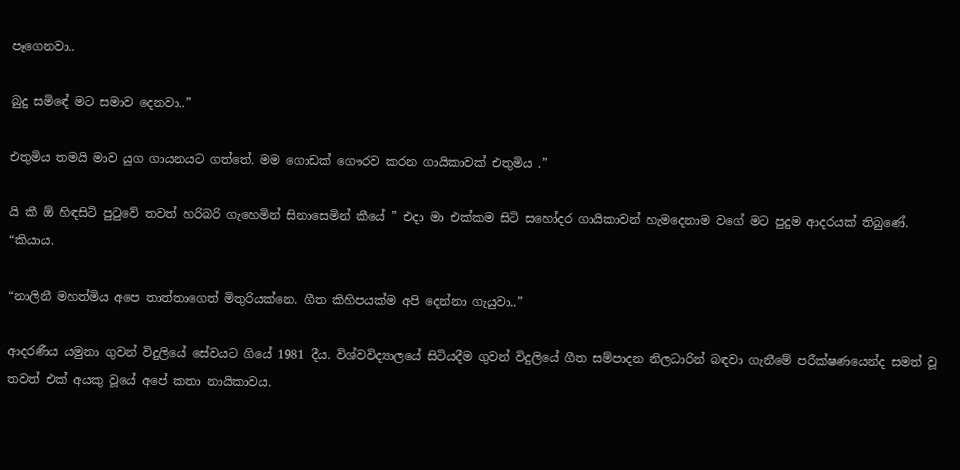පෑගෙනවා..

බුදු සමිඳේ මට සමාව දෙනවා..”

එතුමිය තමයි මාව යුග ගායනයට ගත්තේ. මම ගොඩක් ගෞරව කරන ගායිකාවක් එතුමිය .”

යි කී ඕ හිඳසිටි පුටුවේ තවත් හරිබරි ගැහෙමින් සිනාසෙමින් කීයේ ” එදා මා එක්කම සිටි සහෝදර ගායිකාවන් හැමදෙනාම වගේ මට පුදුම ආදරයක් තිබුණේ. “කියාය.

“නාලිනී මහත්මිය අපෙ තාත්තාගෙත් මිතුරියක්නෙ. ගීත කිහිපයක්ම අපි දෙන්නා ගැයුවා..”

ආදරණීය යමුනා ගුවන් විදුලියේ සේවයට ගියේ 1981 දීය. විශ්වවිද්‍යාලයේ සිටියදීම ගුවන් විදුලියේ ගීත සම්පාදන නිලධාරින් බඳවා ගැනීමේ පරීක්ෂණයෙන්ද සමත් වූ තවත් එක් අයකු වූයේ අපේ කතා නායිකාවය.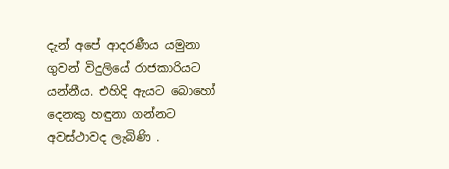දැන් අපේ ආදරණීය යමුනා ගුවන් විදුලියේ රාජකාරියට යන්නීය. එහිදි ඇයට බොහෝ දෙනකු හඳුනා ගන්නට අවස්ථාවද ලැබිණි .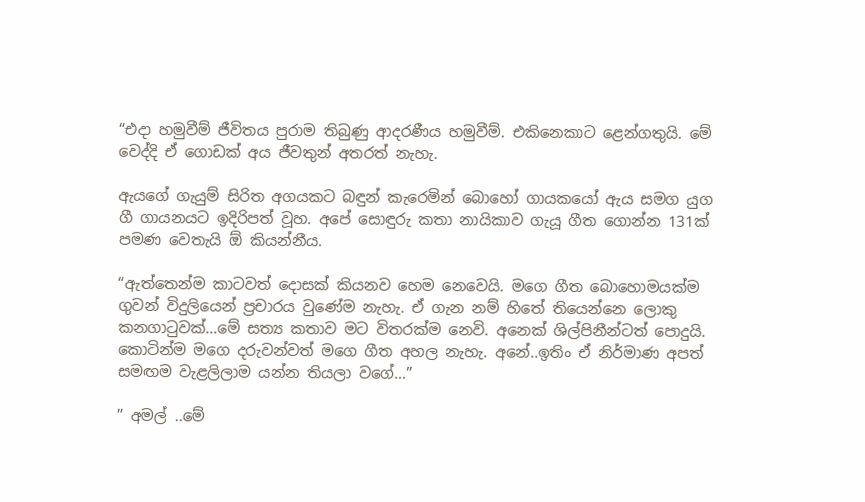“එදා හමුවීම් ජීවිතය පුරාම තිබුණු ආදරණීය හමුවීම්. එකිනෙකාට ළෙන්ගතුයි. මේ වෙද්දි ඒ ගොඩක් අය ජීවතුන් අතරත් නැහැ.

ඇයගේ ගැයුම් සිරිත අගයකට බඳුන් කැරෙමින් බොහෝ ගායකයෝ ඇය සමග යුග ගී ගායනයට ඉදිරිපත් වූහ. අපේ සොඳුරු කතා නායිකාව ගැයූ ගීත ගොන්න 131ක් පමණ වෙතැයි ඕ කියන්නීය.

“ඇත්තෙන්ම කාටවත් දොසක් කියනව හෙම නෙවෙයි. මගෙ ගීත බොහොමයක්ම ගුවන් විදුලියෙන් ප්‍රචාරය වුණේම නැහැ. ඒ ගැන නම් හිතේ තියෙන්නෙ ලොකු කනගාටුවක්…මේ සත්‍ය කතාව මට විතරක්ම නෙවි. අනෙක් ශිල්පිනීන්ටත් පොදුයි. කොටින්ම මගෙ දරුවන්වත් මගෙ ගීත අහල නැහැ. අනේ..ඉතිං ඒ නිර්මාණ අපත් සමඟම වැළලිලාම යන්න තියලා වගේ…”

” අමල් ..මේ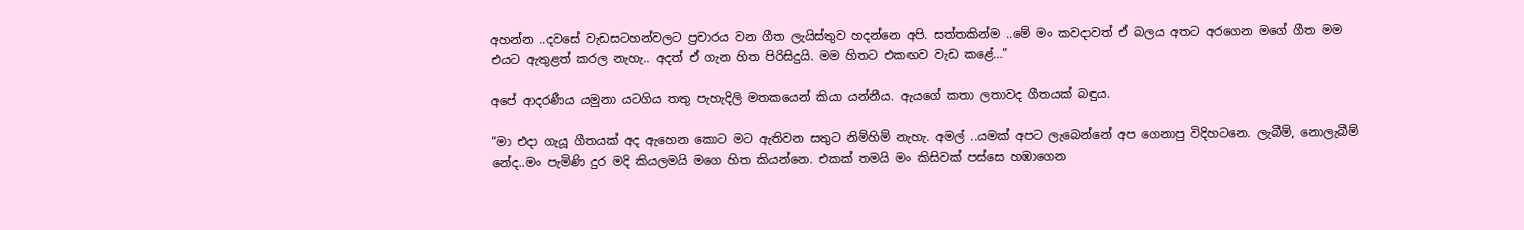අහන්න ..දවසේ වැඩසටහන්වලට ප්‍රචාරය වන ගීත ලැයිස්තුව හදන්නෙ අපි. සත්තකින්ම ..මේ මං කවදාවත් ඒ බලය අතට අරගෙන මගේ ගීත මම එයට ඇතුළත් කරල නැහැ.. අදත් ඒ ගැන හිත පිරිසිදුයි. මම හිතට එකඟව වැඩ කළේ…”

අපේ ආදරණීය යමුනා යටගිය තතු පැහැදිලි මතකයෙන් කියා යන්නීය. ඇයගේ කතා ලතාවද ගීතයක් බඳුය.

“මා එදා ගැයූ ගීතයක් අද ඇහෙන කොට මට ඇතිවන සතුට නිම්හිම් නැහැ. අමල් ..යමක් අපට ලැබෙන්නේ අප ගෙනාපු විදිහටනෙ. ලැබීම්, නොලැබීම් නේද..මං පැමිණි දුර මදි කියලමයි මගෙ හිත කියන්නෙ. එකක් තමයි මං කිසිවක් පස්සෙ හඹාගෙන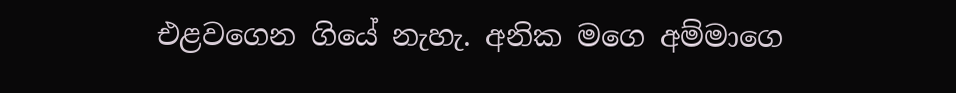එළවගෙන ගියේ නැහැ. අනික මගෙ අම්මාගෙ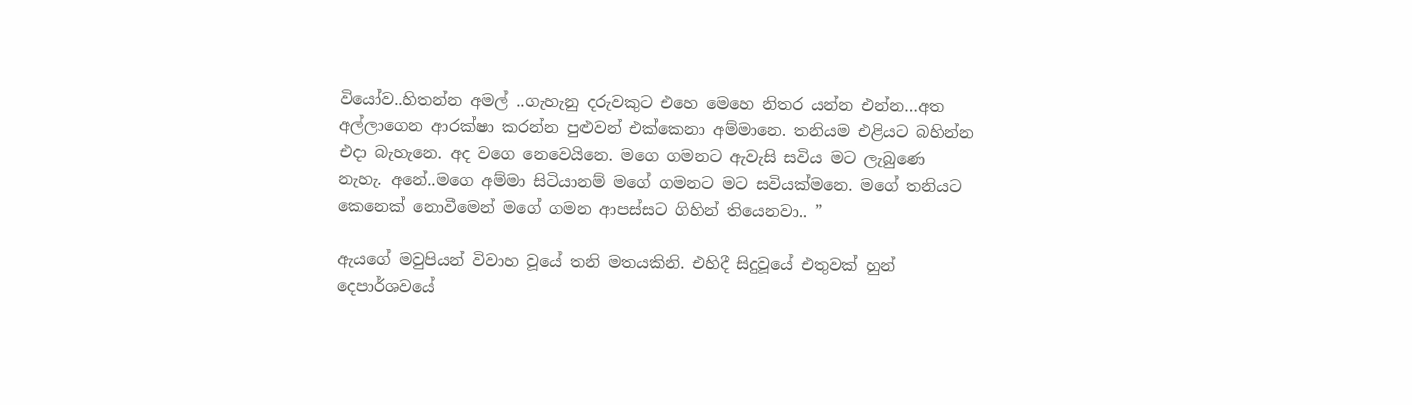වියෝව..හිතන්න අමල් ..ගැහැනු දරුවකුට එහෙ මෙහෙ නිතර යන්න එන්න…අත අල්ලාගෙන ආරක්ෂා කරන්න පුළුවන් එක්කෙනා අම්මානෙ. තනියම එළියට බහින්න එදා බැහැනෙ. අද වගෙ නෙවෙයිනෙ. මගෙ ගමනට ඇවැසි සවිය මට ලැබුණෙ නැහැ. අනේ..මගෙ අම්මා සිටියානම් මගේ ගමනට මට සවියක්මනෙ. මගේ තනියට කෙනෙක් නොවීමෙන් මගේ ගමන ආපස්සට ගිහින් තියෙනවා.. ”

ඇයගේ මවුපියන් විවාහ වූයේ තනි මතයකිනි. එහිදී සිදුවූයේ එතුවක් හුන් දෙපාර්ශවයේ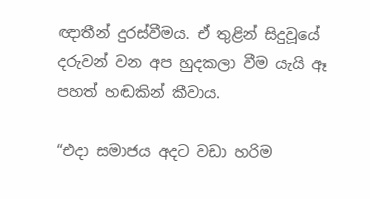ඥාතීන් දුරස්වීමය. ඒ තුළින් සිදුවූයේ දරුවන් වන අප හුදකලා වීම යැයි ඈ පහත් හඬකින් කීවාය.

“එදා සමාජය අදට වඩා හරිම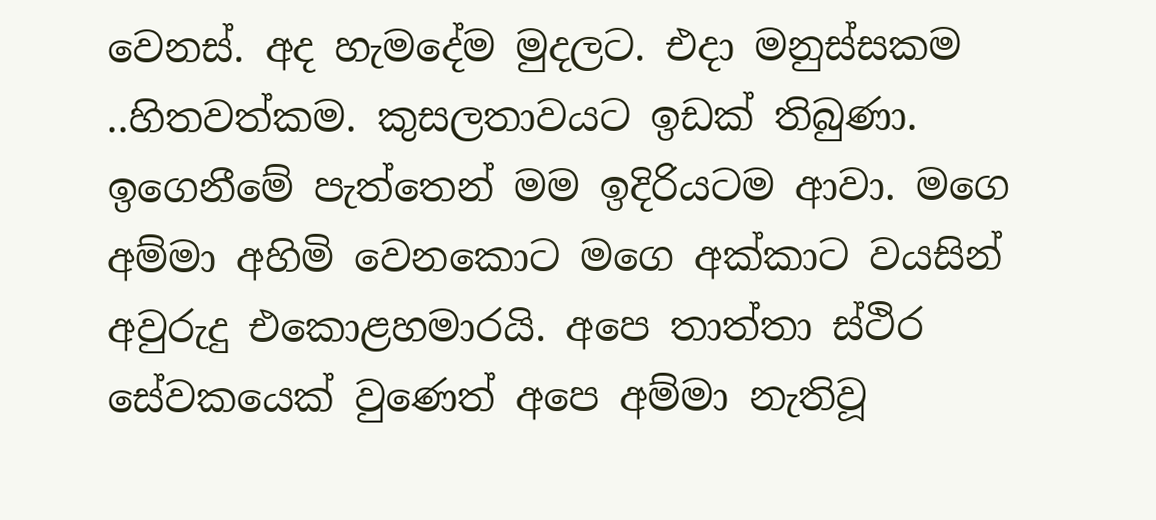වෙනස්. අද හැමදේම මුදලට. එදා මනුස්සකම ..හිතවත්කම. කුසලතාවයට ඉඩක් තිබුණා. ඉගෙනීමේ පැත්තෙන් මම ඉදිරියටම ආවා. මගෙ අම්මා අහිමි වෙනකොට මගෙ අක්කාට වයසින් අවුරුදු එකොළහමාරයි. අපෙ තාත්තා ස්ථිර සේවකයෙක් වුණෙත් අපෙ අම්මා නැතිවූ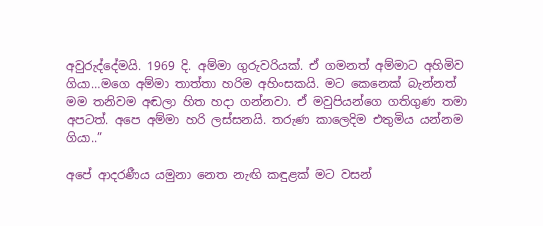අවුරුද්දේමයි. 1969 දි. අම්මා ගුරුවරියක්. ඒ ගමනත් අම්මාට අහිමිව ගියා…මගෙ අම්මා තාත්තා හරිම අහිංසකයි. මට කෙනෙක් බැන්නත් මම තනිවම අඬලා හිත හදා ගන්නවා. ඒ මවුපියන්ගෙ ගතිගුණ තමා අපටත්. අපෙ අම්මා හරි ලස්සනයි. තරුණ කාලෙදිම එතුමිය යන්නම ගියා..”

අපේ ආදරණීය යමුනා නෙත නැඟි කඳුළක් මට වසන්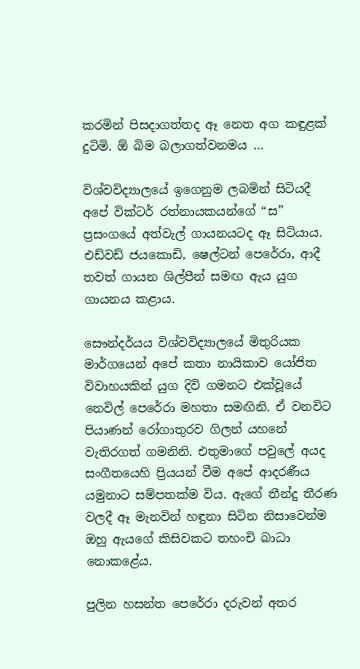කරමින් පිසදාගත්තද ඈ නෙත අග කඳුළක් දුටිමි. ඕ බිම බලාගත්වනමය …

විශ්වවිද්‍යාලයේ ඉගෙනුම ලබමින් සිටියදී අපේ වික්ටර් රත්නායකයන්ගේ “ස” ප්‍රසංගයේ අත්වැල් ගායනයටද ඈ සිටියාය. එඩ්වඩ් ජයකොඩි, ෂෙල්ටන් පෙරේරා, ආදී තවත් ගායන ශිල්පීන් සමඟ ඇය යුග ගායනය කළාය.

සෞන්දර්යය විශ්වවිද්‍යාලයේ මිතුරියක මාර්ගයෙන් අපේ කතා නායිකාව යෝජිත විවාහයකින් යුග දිවි ගමනට එක්වූයේ නෙවිල් පෙරේරා මහතා සමඟිනි. ඒ වනවිට පියාණන් රෝගාතුරව ගිලන් යහනේ වැතිරගත් ගමනිනි. එතුමාගේ පවුලේ අයද සංගීතයෙහි ප්‍රියයන් වීම අපේ ආදරණීය යමුනාට සම්පතක්ම විය. ඇගේ තීන්දු තීරණ වලදී ඈ මැනවින් හඳුනා සිටින නිසාවෙන්ම ඔහු ඇයගේ කිසිවකට තහංචි බාධා නොකළේය.

පුලින හසන්ත පෙරේරා දරුවන් අතර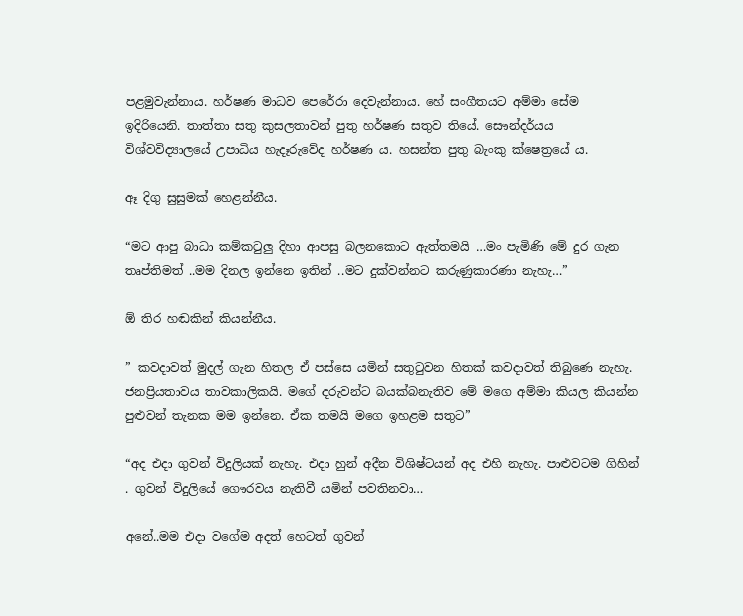පළමුවැන්නාය. හර්ෂණ මාධව පෙරේරා දෙවැන්නාය. හේ සංගීතයට අම්මා සේම ඉදිරියෙනි. තාත්තා සතු කුසලතාවන් පුතු හර්ෂණ සතුව තියේ. සෞන්දර්යය විශ්වවිද්‍යාලයේ උපාධිය හැදෑරුවේද හර්ෂණ ය. හසන්ත පුතු බැංකු ක්ෂෙත්‍රයේ ය.

ඈ දිගු සුසුමක් හෙළන්නීය.

“මට ආපු බාධා කම්කටුලු දිහා ආපසු බලනකොට ඇත්තමයි …මං පැමිණි මේ දුර ගැන තෘප්තිමත් ..මම දිනල ඉන්නෙ ඉතින් ..මට දුක්වන්නට කරුණුකාරණා නැහැ…”

ඕ තිර හඬකින් කියන්නීය.

” කවදාවත් මුදල් ගැන හිතල ඒ පස්සෙ යමින් සතුටුවන හිතක් කවදාවත් තිබුණෙ නැහැ. ජනප්‍රියතාවය තාවකාලිකයි. මගේ දරුවන්ට බයක්බනැතිව මේ මගෙ අම්මා කියල කියන්න පුළුවන් තැනක මම ඉන්නෙ. ඒක තමයි මගෙ ඉහළම සතුට”

“අද එදා ගුවන් විදුලියක් නැහැ. එදා හුන් අදීන විශිෂ්ටයන් අද එහි නැහැ. පාළුවටම ගිහින් . ගුවන් විදුලියේ ගෞරවය නැතිවී යමින් පවතිනවා…

අනේ..මම එදා වගේම අදත් හෙටත් ගුවන්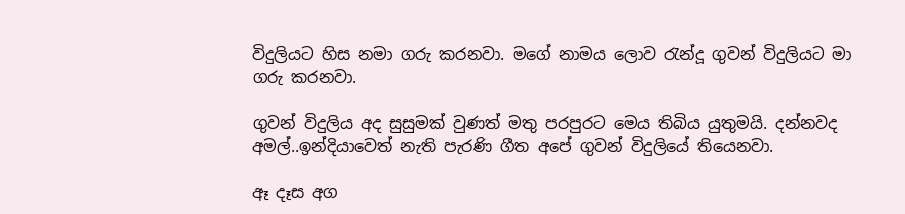විදුලියට හිස නමා ගරු කරනවා. මගේ නාමය ලොව රැන්දූ ගුවන් විදුලියට මා ගරු කරනවා.

ගුවන් විදුලිය අද සුසුමක් වුණත් මතු පරපුරට මෙය තිබිය යුතුමයි. දන්නවද අමල්..ඉන්දියාවෙත් නැති පැරණි ගීත අපේ ගුවන් විදුලියේ තියෙනවා.

ඈ දෑස අග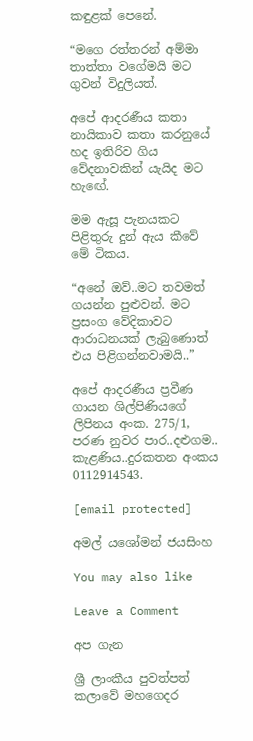කඳුළක් පෙනේ.

“මගෙ රත්තරන් අම්මා තාත්තා වගේමයි මට ගුවන් විදුලියත්.

අපේ ආදරණීය කතා නායිකාව කතා කරනුයේ හද ඉතිරිව ගිය වේදනාවකින් යැයිද මට හැඟේ.

මම ඇසූ පැනයකට පිළිතුරු දුන් ඇය කීවේ මේ ටිකය.

“අනේ ඔව්..මට තවමත් ගයන්න පුළුවන්. මට ප්‍රසංග වේදිකාවට ආරාධනයක් ලැබුණොත් එය පිළිගන්නවාමයි..”

අපේ ආදරණීය ප්‍රවීණ ගායන ශිල්පිණියගේ ලිපිනය අංක. 275/1, පරණ නුවර පාර..දළුගම.. කැළණිය..දුරකතන අංකය 0112914543.

[email protected]

අමල් යශෝමන් ජයසිංහ

You may also like

Leave a Comment

අප ගැන

ශ්‍රී ලාංකීය පුවත්පත් කලාවේ මහගෙදර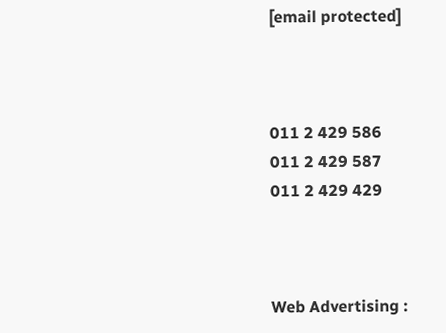[email protected]



011 2 429 586
011 2 429 587
011 2 429 429



Web Advertising :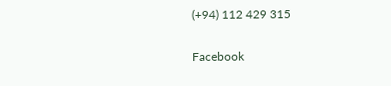(+94) 112 429 315

Facebook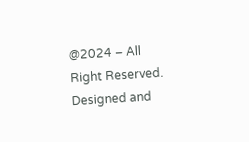@2024 – All Right Reserved. Designed and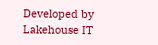Developed by Lakehouse IT